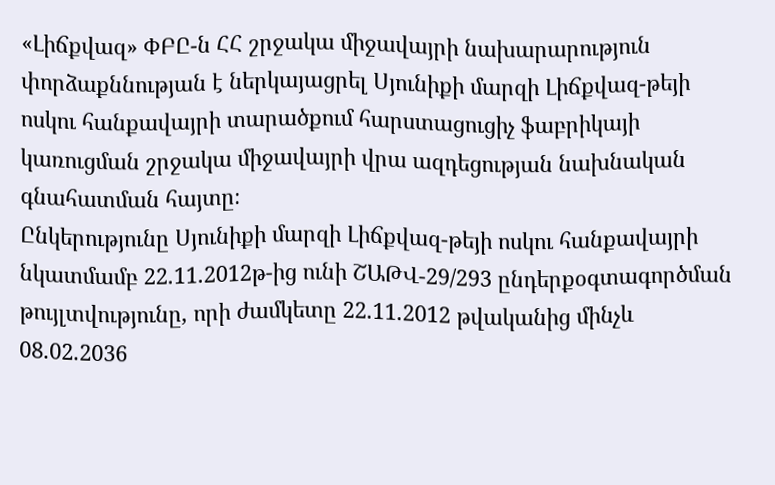«Լիճքվազ» ՓԲԸ-ն ՀՀ շրջակա միջավայրի նախարարություն փորձաքննության է ներկայացրել Սյունիքի մարզի Լիճքվազ-թեյի ոսկու հանքավայրի տարածքում հարստացուցիչ ֆաբրիկայի կառուցման շրջակա միջավայրի վրա ազդեցության նախնական գնահատման հայտը։
Ընկերությունը Սյունիքի մարզի Լիճքվազ-թեյի ոսկու հանքավայրի նկատմամբ 22.11.2012թ-ից ունի ՇԱԹՎ-29/293 ընդերքօգտագործման թույլտվությունը, որի ժամկետը 22.11.2012 թվականից մինչև 08.02.2036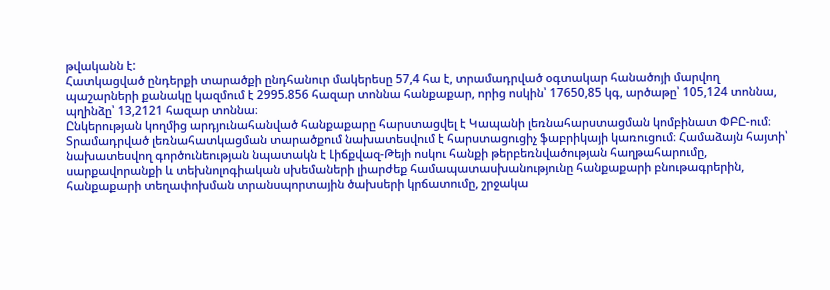թվականն է:
Հատկացված ընդերքի տարածքի ընդհանուր մակերեսը 57,4 հա է, տրամադրված օգտակար հանածոյի մարվող պաշարների քանակը կազմում է 2995.856 հազար տոննա հանքաքար, որից ոսկին՝ 17650,85 կգ, արծաթը՝ 105,124 տոննա, պղինձը՝ 13,2121 հազար տոննա։
Ընկերության կողմից արդյունահանված հանքաքարը հարստացվել է Կապանի լեռնահարստացման կոմբինատ ՓԲԸ-ում։
Տրամադրված լեռնահատկացման տարածքում նախատեսվում է հարստացուցիչ ֆաբրիկայի կառուցում։ Համաձայն հայտի՝ նախատեսվող գործունեության նպատակն է Լիճքվազ-Թեյի ոսկու հանքի թերբեռնվածության հաղթահարումը, սարքավորանքի և տեխնոլոգիական սխեմաների լիարժեք համապատասխանությունը հանքաքարի բնութագրերին, հանքաքարի տեղափոխման տրանսպորտային ծախսերի կրճատումը, շրջակա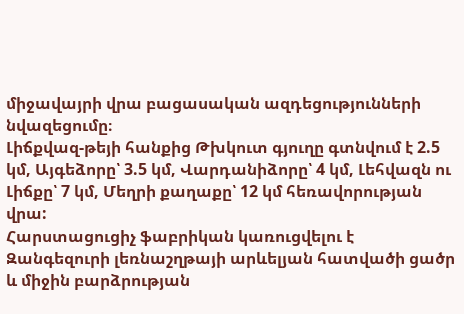միջավայրի վրա բացասական ազդեցությունների նվազեցումը։
Լիճքվազ-թեյի հանքից Թխկուտ գյուղը գտնվում է 2.5 կմ, Այգեձորը՝ 3.5 կմ, Վարդանիձորը՝ 4 կմ, Լեհվազն ու Լիճքը՝ 7 կմ, Մեղրի քաղաքը՝ 12 կմ հեռավորության վրա:
Հարստացուցիչ ֆաբրիկան կառուցվելու է Զանգեզուրի լեռնաշղթայի արևելյան հատվածի ցածր և միջին բարձրության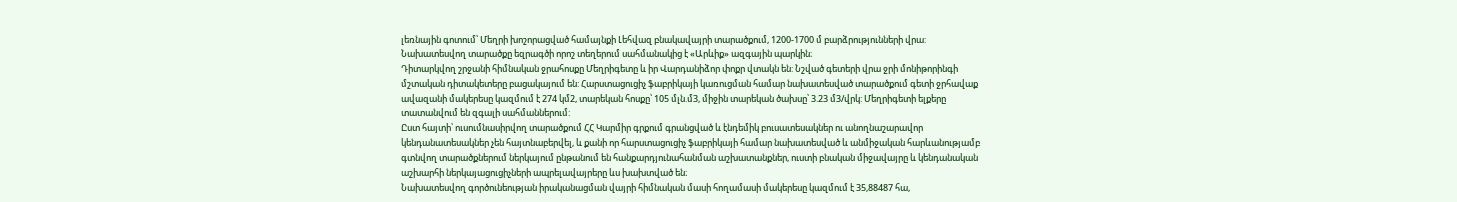լեռնային գոտում՝ Մեղրի խոշորացված համայնքի Լեհվազ բնակավայրի տարածքում, 1200-1700 մ բարձրությունների վրա: Նախատեսվող տարածքը եզրագծի որոշ տեղերում սահմանակից է «Արևիք» ազգային պարկին։
Դիտարկվող շրջանի հիմնական ջրահոսքը Մեղրիգետը և իր Վարդանիձոր փոքր վտակն են: Նշված գետերի վրա ջրի մոնիթորինգի մշտական դիտակետերը բացակայում են: Հարստացուցիչ ֆաբրիկայի կառուցման համար նախատեսված տարածքում գետի ջրհավաք ավազանի մակերեսը կազմում է 274 կմ2, տարեկան հոսքը՝ 105 մլն.մ3, միջին տարեկան ծախսը՝ 3.23 մ3/վրկ: Մեղրիգետի ելքերը տատանվում են զգալի սահմաններում:
Ըստ հայտի՝ ուսումնասիրվող տարածքում ՀՀ Կարմիր գրքում գրանցված և էնդեմիկ բուսատեսակներ ու անողնաշարավոր կենդանատեսակներ չեն հայտնաբերվել, և քանի որ հարստացուցիչ ֆաբրիկայի համար նախատեսված և անմիջական հարևանությամբ գտնվող տարածքներում ներկայում ընթանում են հանքարդյունահանման աշխատանքներ, ուստի բնական միջավայրը և կենդանական աշխարհի ներկայացուցիչների ապրելավայրերը ևս խախտված են։
Նախատեսվող գործունեության իրականացման վայրի հիմնական մասի հողամասի մակերեսը կազմում է 35,88487 հա,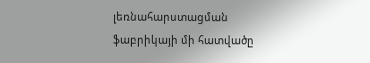լեռնահարստացման ֆաբրիկայի մի հատվածը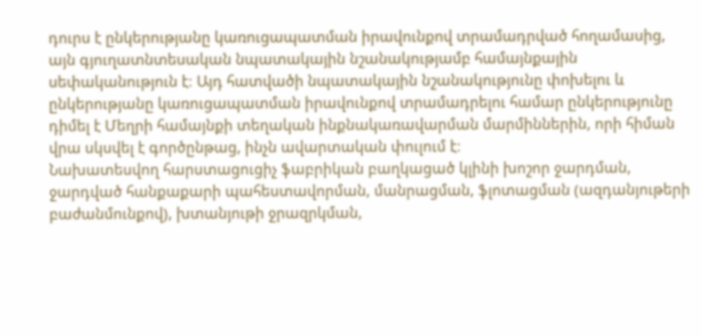դուրս է ընկերությանը կառուցապատման իրավունքով տրամադրված հողամասից, այն գյուղատնտեսական նպատակային նշանակությամբ համայնքային սեփականություն է։ Այդ հատվածի նպատակային նշանակությունը փոխելու և ընկերությանը կառուցապատման իրավունքով տրամադրելու համար ընկերությունը դիմել է Մեղրի համայնքի տեղական ինքնակառավարման մարմիններին, որի հիման վրա սկսվել է գործընթաց, ինչն ավարտական փուլում է։
Նախատեսվող հարստացուցիչ ֆաբրիկան բաղկացած կլինի խոշոր ջարդման, ջարդված հանքաքարի պահեստավորման, մանրացման, ֆլոտացման (ազդանյութերի բաժանմունքով), խտանյութի ջրազրկման,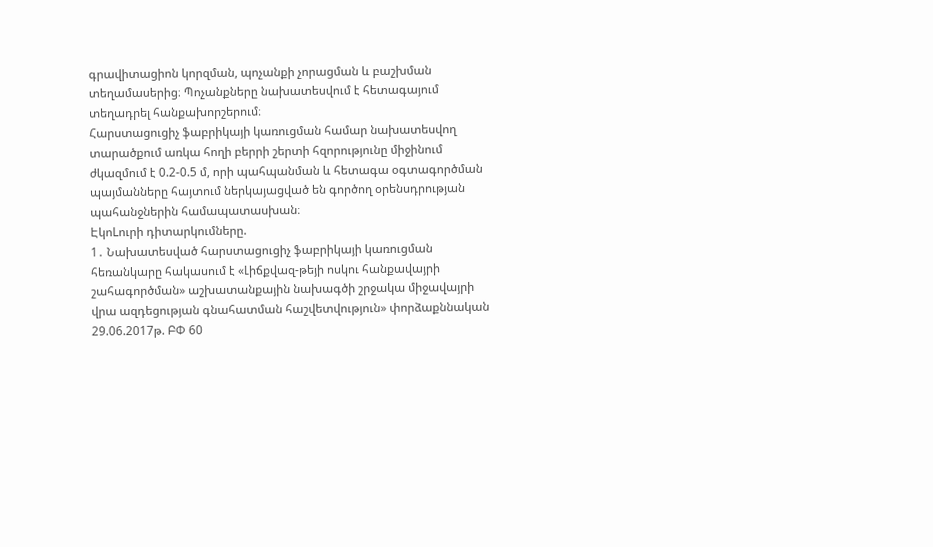գրավիտացիոն կորզման, պոչանքի չորացման և բաշխման տեղամասերից։ Պոչանքները նախատեսվում է հետագայում տեղադրել հանքախորշերում։
Հարստացուցիչ ֆաբրիկայի կառուցման համար նախատեսվող տարածքում առկա հողի բերրի շերտի հզորությունը միջինում ժկազմում է 0.2-0.5 մ, որի պահպանման և հետագա օգտագործման պայմանները հայտում ներկայացված են գործող օրենսդրության պահանջներին համապատասխան։
ԷկոLուրի դիտարկումները.
1․ Նախատեսված հարստացուցիչ ֆաբրիկայի կառուցման հեռանկարը հակասում է «Լիճքվազ-թեյի ոսկու հանքավայրի շահագործման» աշխատանքային նախագծի շրջակա միջավայրի վրա ազդեցության գնահատման հաշվետվություն» փորձաքննական 29.06.2017թ. ԲՓ 60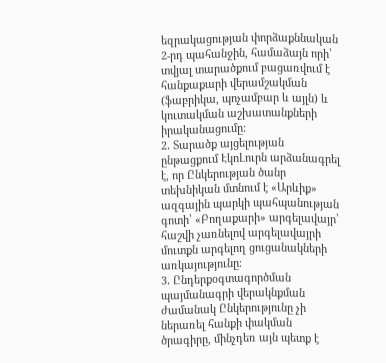եզրակացության փորձաքննական 2-րդ պահանջին, համաձայն որի՝ տվյալ տարածքում բացառվում է հանքաքարի վերամշակման (ֆաբրիկա, պոչամբար և այլն) և կուտակման աշխատանքների իրականացումը:
2․ Տարածք այցելության ընթացքում ԷկոԼուրն արձանագրել է, որ Ընկերության ծանր տեխնիկան մտնում է «Արևիք» ազգային պարկի պահպանության գոտի՝ «Բողաքարի» արգելավայր՝ հաշվի չառնելով արգելավայրի մուտքն արգելող ցուցանակների առկայությունը։
3․ Ընդերքօգտագործման պայմանագրի վերակնքման ժամանակ Ընկերությունը չի ներառել հանքի փակման ծրագիրը, մինչդեռ այն պետք է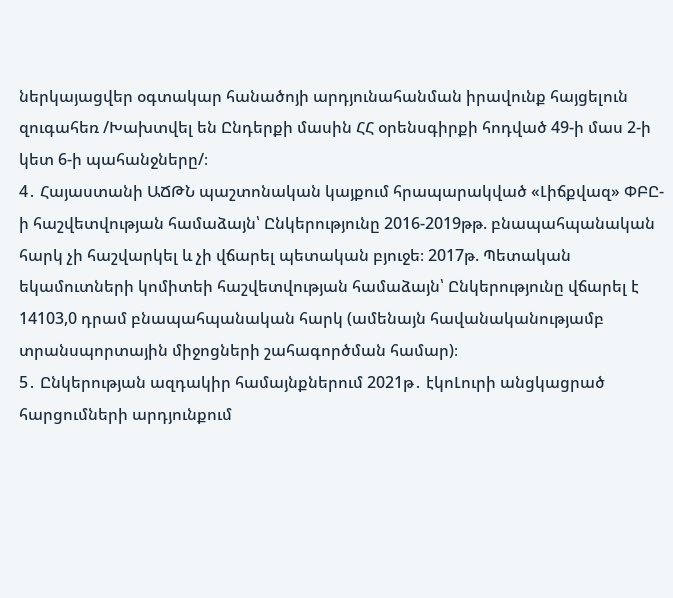ներկայացվեր օգտակար հանածոյի արդյունահանման իրավունք հայցելուն զուգահեռ /Խախտվել են Ընդերքի մասին ՀՀ օրենսգիրքի հոդված 49-ի մաս 2-ի կետ 6-ի պահանջները/։
4․ Հայաստանի ԱՃԹՆ պաշտոնական կայքում հրապարակված «Լիճքվազ» ՓԲԸ-ի հաշվետվության համաձայն՝ Ընկերությունը 2016-2019թթ. բնապահպանական հարկ չի հաշվարկել և չի վճարել պետական բյուջե։ 2017թ. Պետական եկամուտների կոմիտեի հաշվետվության համաձայն՝ Ընկերությունը վճարել է 14103,0 դրամ բնապահպանական հարկ (ամենայն հավանականությամբ տրանսպորտային միջոցների շահագործման համար)։
5․ Ընկերության ազդակիր համայնքներում 2021թ․ էկոԼուրի անցկացրած հարցումների արդյունքում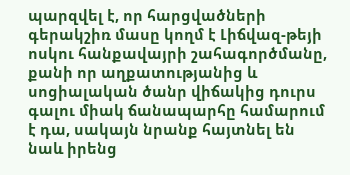պարզվել է, որ հարցվածների գերակշիռ մասը կողմ է Լիճվազ-թեյի ոսկու հանքավայրի շահագործմանը, քանի որ աղքատությանից և սոցիալական ծանր վիճակից դուրս գալու միակ ճանապարհը համարում է դա, սակայն նրանք հայտնել են նաև իրենց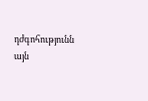դժգոհությունն այն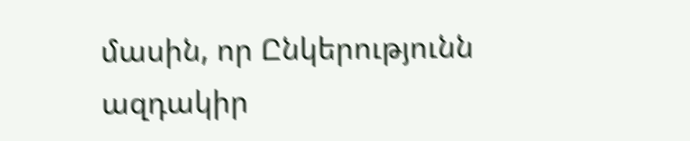մասին, որ Ընկերությունն ազդակիր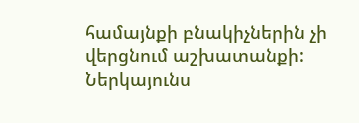համայնքի բնակիչներին չի վերցնում աշխատանքի: Ներկայունս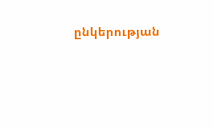ընկերության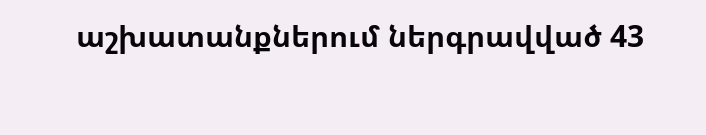աշխատանքներում ներգրավված 43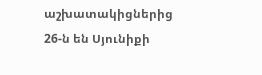աշխատակիցներից 26-ն են Սյունիքի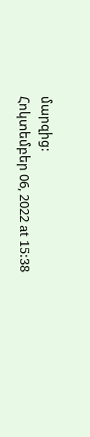մարզից:
Հոկտեմբեր 06, 2022 at 15:38